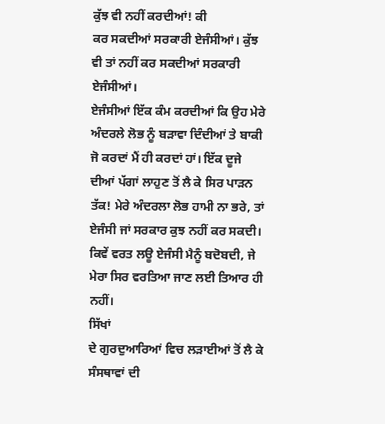ਕੁੱਝ ਵੀ ਨਹੀਂ ਕਰਦੀਆਂ! ਕੀ
ਕਰ ਸਕਦੀਆਂ ਸਰਕਾਰੀ ਏਜੰਸੀਆਂ। ਕੁੱਝ ਵੀ ਤਾਂ ਨਹੀਂ ਕਰ ਸਕਦੀਆਂ ਸਰਕਾਰੀ ਏਜੰਸੀਆਂ।
ਏਜੰਸੀਆਂ ਇੱਕ ਕੰਮ ਕਰਦੀਆਂ ਕਿ ਉਹ ਮੇਰੇ ਅੰਦਰਲੇ ਲੋਭ ਨੂੰ ਬੜਾਵਾ ਦਿੰਦੀਆਂ ਤੇ ਬਾਕੀ
ਜੋ ਕਰਦਾਂ ਮੈਂ ਹੀ ਕਰਦਾਂ ਹਾਂ। ਇੱਕ ਦੂਜੇ ਦੀਆਂ ਪੱਗਾਂ ਲਾਹੁਣ ਤੋਂ ਲੈ ਕੇ ਸਿਰ ਪਾੜਨ
ਤੱਕ! ਮੇਰੇ ਅੰਦਰਲਾ ਲੋਭ ਹਾਮੀ ਨਾ ਭਰੇ, ਤਾਂ ਏਜੰਸੀ ਜਾਂ ਸਰਕਾਰ ਕੁਝ ਨਹੀਂ ਕਰ ਸਕਦੀ।
ਕਿਵੇਂ ਵਰਤ ਲਊ ਏਜੰਸੀ ਮੈਨੂੰ ਬਦੋਬਦੀ, ਜੇ ਮੇਰਾ ਸਿਰ ਵਰਤਿਆ ਜਾਣ ਲਈ ਤਿਆਰ ਹੀ ਨਹੀਂ।
ਸਿੱਖਾਂ
ਦੇ ਗੁਰਦੁਆਰਿਆਂ ਵਿਚ ਲੜਾਈਆਂ ਤੋਂ ਲੈ ਕੇ ਸੰਸਥਾਵਾਂ ਦੀ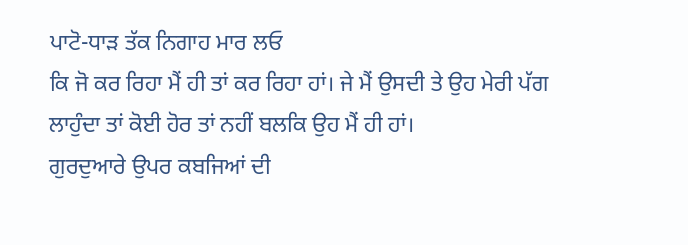ਪਾਟੋ-ਧਾੜ ਤੱਕ ਨਿਗਾਹ ਮਾਰ ਲਓ
ਕਿ ਜੋ ਕਰ ਰਿਹਾ ਮੈਂ ਹੀ ਤਾਂ ਕਰ ਰਿਹਾ ਹਾਂ। ਜੇ ਮੈਂ ਉਸਦੀ ਤੇ ਉਹ ਮੇਰੀ ਪੱਗ
ਲਾਹੁੰਦਾ ਤਾਂ ਕੋਈ ਹੋਰ ਤਾਂ ਨਹੀਂ ਬਲਕਿ ਉਹ ਮੈਂ ਹੀ ਹਾਂ।
ਗੁਰਦੁਆਰੇ ਉਪਰ ਕਬਜਿਆਂ ਦੀ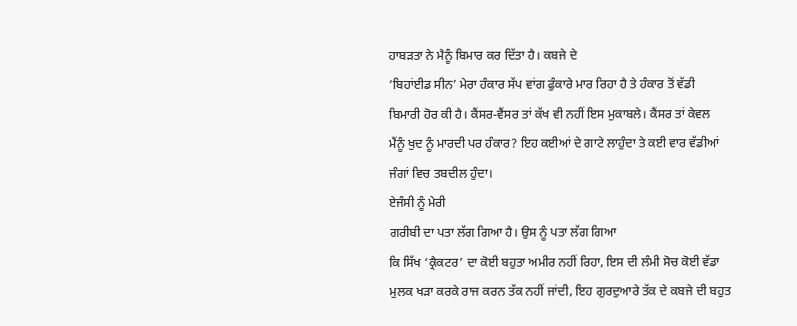ਹਾਬੜਤਾ ਨੇ ਮੈਨੂੰ ਬਿਮਾਰ ਕਰ ਦਿੱਤਾ ਹੈ। ਕਬਜੇ ਦੇ
‘ਬਿਹਾਂਈਡ ਸੀਨ’ ਮੇਰਾ ਹੰਕਾਰ ਸੱਪ ਵਾਂਗ ਫੁੰਕਾਰੇ ਮਾਰ ਰਿਹਾ ਹੈ ਤੇ ਹੰਕਾਰ ਤੋਂ ਵੱਡੀ
ਬਿਮਾਰੀ ਹੋਰ ਕੀ ਹੈ। ਕੈਂਸਰ-ਵੈਂਸਰ ਤਾਂ ਕੱਖ ਵੀ ਨਹੀਂ ਇਸ ਮੁਕਾਬਲੇ। ਕੈਂਸਰ ਤਾਂ ਕੇਵਲ
ਮੈਂਨੂੰ ਖੁਦ ਨੂੰ ਮਾਰਦੀ ਪਰ ਹੰਕਾਰ? ਇਹ ਕਈਆਂ ਦੇ ਗਾਟੇ ਲਾਹੁੰਦਾ ਤੇ ਕਈ ਵਾਰ ਵੱਡੀਆਂ
ਜੰਗਾਂ ਵਿਚ ਤਬਦੀਲ ਹੁੰਦਾ।
ਏਜੰਸੀ ਨੂੰ ਮੇਰੀ
ਗਰੀਬੀ ਦਾ ਪਤਾ ਲੱਗ ਗਿਆ ਹੈ। ਉਸ ਨੂੰ ਪਤਾ ਲੱਗ ਗਿਆ
ਕਿ ਸਿੱਖ ‘ਕ੍ਰੈਕਟਰ’ ਦਾ ਕੋਈ ਬਹੁਤਾ ਅਮੀਰ ਨਹੀਂ ਰਿਹਾ, ਇਸ ਦੀ ਲੰਮੀ ਸੋਚ ਕੋਈ ਵੱਡਾ
ਮੁਲਕ ਖੜਾ ਕਰਕੇ ਰਾਜ ਕਰਨ ਤੱਕ ਨਹੀਂ ਜਾਂਦੀ, ਇਹ ਗੁਰਦੁਆਰੇ ਤੱਕ ਦੇ ਕਬਜੇ ਦੀ ਬਹੁਤ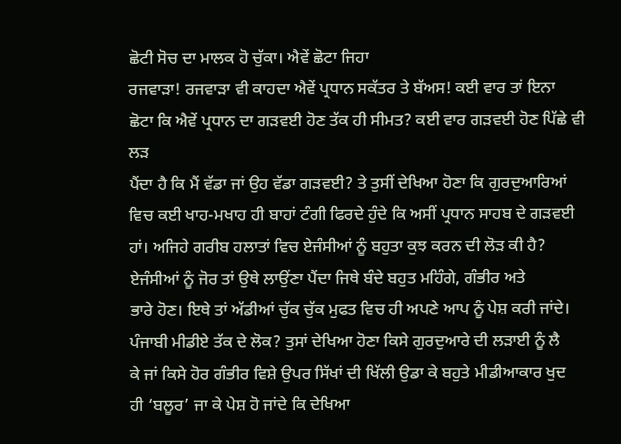ਛੋਟੀ ਸੋਚ ਦਾ ਮਾਲਕ ਹੋ ਚੁੱਕਾ। ਐਵੇਂ ਛੋਟਾ ਜਿਹਾ
ਰਜਵਾੜਾ! ਰਜਵਾੜਾ ਵੀ ਕਾਹਦਾ ਐਵੇਂ ਪ੍ਰਧਾਨ ਸਕੱਤਰ ਤੇ ਬੱਅਸ! ਕਈ ਵਾਰ ਤਾਂ ਇਨਾ
ਛੋਟਾ ਕਿ ਐਵੇਂ ਪ੍ਰਧਾਨ ਦਾ ਗੜਵਈ ਹੋਣ ਤੱਕ ਹੀ ਸੀਮਤ? ਕਈ ਵਾਰ ਗੜਵਈ ਹੋਣ ਪਿੱਛੇ ਵੀ ਲੜ
ਪੈਂਦਾ ਹੈ ਕਿ ਮੈਂ ਵੱਡਾ ਜਾਂ ਉਹ ਵੱਡਾ ਗੜਵਈ? ਤੇ ਤੁਸੀਂ ਦੇਖਿਆ ਹੋਣਾ ਕਿ ਗੁਰਦੁਆਰਿਆਂ
ਵਿਚ ਕਈ ਖਾਹ-ਮਖਾਹ ਹੀ ਬਾਹਾਂ ਟੰਗੀ ਫਿਰਦੇ ਹੁੰਦੇ ਕਿ ਅਸੀਂ ਪ੍ਰਧਾਨ ਸਾਹਬ ਦੇ ਗੜਵਈ
ਹਾਂ। ਅਜਿਹੇ ਗਰੀਬ ਹਲਾਤਾਂ ਵਿਚ ਏਜੰਸੀਆਂ ਨੂੰ ਬਹੁਤਾ ਕੁਝ ਕਰਨ ਦੀ ਲੋੜ ਕੀ ਹੈ?
ਏਜੰਸੀਆਂ ਨੂੰ ਜੋਰ ਤਾਂ ਉਥੇ ਲਾਉਂਣਾ ਪੈਂਦਾ ਜਿਥੇ ਬੰਦੇ ਬਹੁਤ ਮਹਿੰਗੇ, ਗੰਭੀਰ ਅਤੇ
ਭਾਰੇ ਹੋਣ। ਇਥੇ ਤਾਂ ਅੱਡੀਆਂ ਚੁੱਕ ਚੁੱਕ ਮੁਫਤ ਵਿਚ ਹੀ ਅਪਣੇ ਆਪ ਨੂੰ ਪੇਸ਼ ਕਰੀ ਜਾਂਦੇ।
ਪੰਜਾਬੀ ਮੀਡੀਏ ਤੱਕ ਦੇ ਲੋਕ? ਤੁਸਾਂ ਦੇਖਿਆ ਹੋਣਾ ਕਿਸੇ ਗੁਰਦੁਆਰੇ ਦੀ ਲੜਾਈ ਨੂੰ ਲੈ
ਕੇ ਜਾਂ ਕਿਸੇ ਹੋਰ ਗੰਭੀਰ ਵਿਸ਼ੇ ਉਪਰ ਸਿੱਖਾਂ ਦੀ ਖਿੱਲੀ ਉਡਾ ਕੇ ਬਹੁਤੇ ਮੀਡੀਆਕਾਰ ਖੁਦ
ਹੀ ‘ਬਲੂਰ’ ਜਾ ਕੇ ਪੇਸ਼ ਹੋ ਜਾਂਦੇ ਕਿ ਦੇਖਿਆ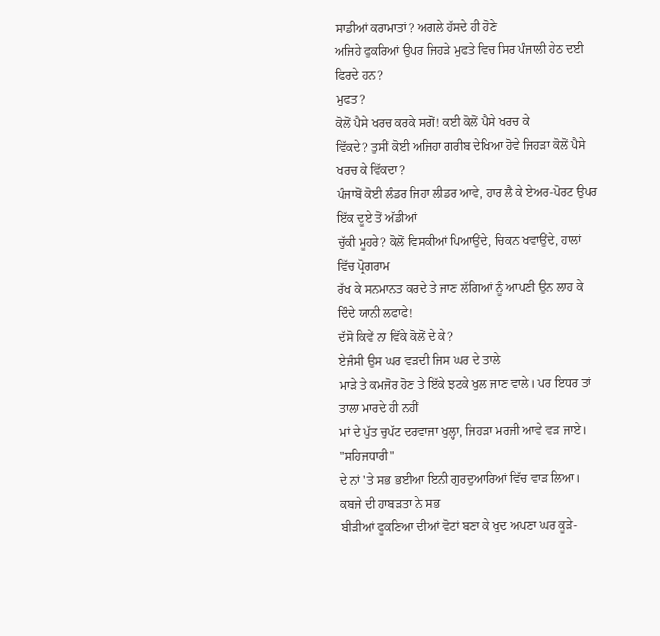ਸਾਡੀਆਂ ਕਰਾਮਾਤਾਂ? ਅਗਲੇ ਹੱਸਦੇ ਹੀ ਹੋਣੇ
ਅਜਿਹੇ ਫੁਕਰਿਆਂ ਉਪਰ ਜਿਹੜੇ ਮੁਫਤੇ ਵਿਚ ਸਿਰ ਪੰਜਾਲੀ ਹੇਠ ਦਈ ਫਿਰਦੇ ਹਨ?
ਮੁਫਤ?
ਕੋਲੋਂ ਪੈਸੇ ਖਰਚ ਕਰਕੇ ਸਗੋਂ! ਕਈ ਕੋਲੋਂ ਪੈਸੇ ਖਰਚ ਕੇ
ਵਿੱਕਦੇ? ਤੁਸੀਂ ਕੋਈ ਅਜਿਹਾ ਗਰੀਬ ਦੇਖਿਆ ਹੋਵੇ ਜਿਹੜਾ ਕੋਲੋਂ ਪੈਸੇ ਖਰਚ ਕੇ ਵਿੱਕਦਾ?
ਪੰਜਾਬੋਂ ਕੋਈ ਲੰਡਰ ਜਿਹਾ ਲੀਡਰ ਆਵੇ, ਹਾਰ ਲੈ ਕੇ ਏਅਰ-ਪੋਰਟ ਉਪਰ ਇੱਕ ਦੂਏ ਤੋਂ ਅੱਡੀਆਂ
ਚੁੱਕੀ ਮੂਹਰੇ? ਕੋਲੋਂ ਵਿਸਕੀਆਂ ਪਿਆਉਂਦੇ, ਚਿਕਨ ਖਵਾਉਂਦੇ, ਹਾਲਾਂ ਵਿੱਚ ਪ੍ਰੋਗਰਾਮ
ਰੱਖ ਕੇ ਸਨਮਾਨਤ ਕਰਦੇ ਤੇ ਜਾਣ ਲੱਗਿਆਂ ਨੂੰ ਆਪਣੀ ਉਨ ਲਾਹ ਕੇ ਦਿੰਦੇ ਯਾਨੀ ਲਫਾਫੇ!
ਦੱਸੋ ਕਿਵੇਂ ਨਾ ਵਿੱਕੇ ਕੋਲੋਂ ਦੇ ਕੇ?
ਏਜੰਸੀ ਉਸ ਘਰ ਵੜਦੀ ਜਿਸ ਘਰ ਦੇ ਤਾਲੇ
ਮਾੜੇ ਤੇ ਕਮਜੋਰ ਹੋਣ ਤੇ ਇੱਕੇ ਝਟਕੇ ਖੁਲ ਜਾਣ ਵਾਲੇ। ਪਰ ਇਧਰ ਤਾਂ ਤਾਲਾ ਮਾਰਦੇ ਹੀ ਨਹੀਂ
ਮਾਂ ਦੇ ਪੁੱਤ ਚੁਪੱਟ ਦਰਵਾਜਾ ਖੁਲ੍ਹਾ, ਜਿਹੜਾ ਮਰਜੀ ਆਵੇ ਵੜ ਜਾਏ। "ਸਹਿਜਧਾਰੀ"
ਦੇ ਨਾਂ 'ਤੇ ਸਭ ਭਈਆ ਇਨੀ ਗੁਰਦੁਆਰਿਆਂ ਵਿੱਚ ਵਾੜ ਲਿਆ। ਕਬਜੇ ਦੀ ਹਾਬੜਤਾ ਨੇ ਸਭ
ਬੀੜੀਆਂ ਫੂਕਣਿਆ ਦੀਆਂ ਵੋਟਾਂ ਬਣਾ ਕੇ ਖੁਦ ਅਪਣਾ ਘਰ ਕੂੜੇ-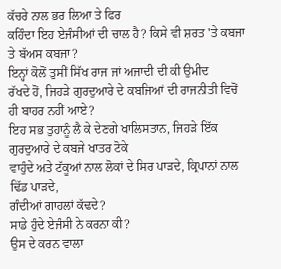ਕੱਚਰੇ ਨਾਲ ਭਰ ਲਿਆ ਤੇ ਫਿਰ
ਕਹਿੰਦਾ ਇਹ ਏਜੰਸੀਆਂ ਦੀ ਚਾਲ ਹੈ? ਕਿਸੇ ਵੀ ਸ਼ਰਤ 'ਤੇ ਕਬਜਾ ਤੇ ਬੱਅਸ ਕਬਜਾ?
ਇਨ੍ਹਾਂ ਕੋਲੋਂ ਤੁਸੀਂ ਸਿੱਖ ਰਾਜ ਜਾਂ ਅਜਾਦੀ ਦੀ ਕੀ ਉਮੀਦ
ਰੱਖਦੇ ਹੋਂ, ਜਿਹੜੇ ਗੁਰਦੁਆਰੇ ਦੇ ਕਬਜਿਆਂ ਦੀ ਰਾਜਨੀਤੀ ਵਿਚੋਂ ਹੀ ਬਾਹਰ ਨਹੀਂ ਆਏ?
ਇਹ ਸਭ ਤੁਹਾਨੂੰ ਲੈ ਕੇ ਦੇਣਗੇ ਖਾਲਿਸਤਾਨ, ਜਿਹੜੇ ਇੱਕ ਗੁਰਦੁਆਰੇ ਦੇ ਕਬਜੇ ਖਾਤਰ ਟੋਕੇ
ਵਾਹੁੰਦੇ ਅਤੇ ਟੱਕੂਆਂ ਨਾਲ ਲੋਕਾਂ ਦੇ ਸਿਰ ਪਾੜਦੇ, ਕ੍ਰਿਪਾਨਾਂ ਨਾਲ ਢਿੱਡ ਪਾੜਦੇ,
ਗੰਦੀਆਂ ਗਾਹਲਾਂ ਕੱਢਦੇ?
ਸਾਡੇ ਹੁੰਦੇ ਏਜੰਸੀ ਨੇ ਕਰਨਾ ਕੀ?
ਉਸ ਦੇ ਕਰਨ ਵਾਲਾ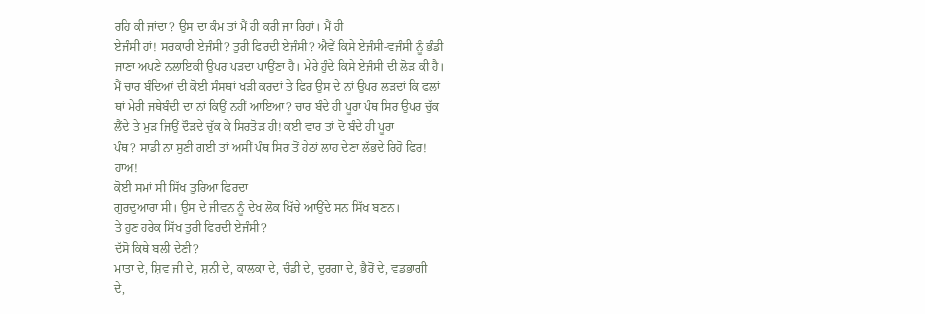ਰਹਿ ਕੀ ਜਾਂਦਾ? ਉਸ ਦਾ ਕੰਮ ਤਾਂ ਮੈਂ ਹੀ ਕਰੀ ਜਾ ਰਿਹਾਂ। ਮੈਂ ਹੀ
ਏਜੰਸੀ ਹਾਂ! ਸਰਕਾਰੀ ਏਜੰਸੀ? ਤੁਰੀ ਫਿਰਦੀ ਏਜੰਸੀ? ਐਵੇਂ ਕਿਸੇ ਏਜੰਸੀ-ਵਜੰਸੀ ਨੂੰ ਭੰਡੀ
ਜਾਣਾ ਅਪਣੇ ਨਲਾਇਕੀ ਉਪਰ ਪੜਦਾ ਪਾਉਂਣਾ ਹੈ। ਮੇਰੇ ਹੁੰਦੇ ਕਿਸੇ ਏਜੰਸੀ ਦੀ ਲੋੜ ਕੀ ਹੈ।
ਮੈਂ ਚਾਰ ਬੰਦਿਆਂ ਦੀ ਕੋਈ ਸੰਸਥਾਂ ਖੜੀ ਕਰਦਾਂ ਤੇ ਫਿਰ ਉਸ ਦੇ ਨਾਂ ਉਪਰ ਲੜਦਾਂ ਕਿ ਫਲਾਂ
ਥਾਂ ਮੇਰੀ ਜਥੇਬੰਦੀ ਦਾ ਨਾਂ ਕਿਉਂ ਨਹੀਂ ਆਇਆ? ਚਾਰ ਬੰਦੇ ਹੀ ਪੂਰਾ ਪੰਥ ਸਿਰ ਉਪਰ ਚੁੱਕ
ਲੈਂਦੇ ਤੇ ਮੁੜ ਜਿਉਂ ਦੌੜਦੇ ਚੁੱਕ ਕੇ ਸਿਰਤੋੜ ਹੀ! ਕਈ ਵਾਰ ਤਾਂ ਦੋ ਬੰਦੇ ਹੀ ਪੂਰਾ
ਪੰਥ? ਸਾਡੀ ਨਾ ਸੁਣੀ ਗਈ ਤਾਂ ਅਸੀਂ ਪੰਥ ਸਿਰ ਤੋਂ ਹੇਠਾਂ ਲਾਹ ਦੇਣਾ ਲੱਭਦੇ ਰਿਹੋ ਫਿਰ!
ਹਾਅ!
ਕੋਈ ਸਮਾਂ ਸੀ ਸਿੱਖ ਤੁਰਿਆ ਫਿਰਦਾ
ਗੁਰਦੁਆਰਾ ਸੀ। ਉਸ ਦੇ ਜੀਵਨ ਨੂੰ ਦੇਖ ਲੋਕ ਖਿੱਚੇ ਆਉਂਦੇ ਸਨ ਸਿੱਖ ਬਣਨ।
ਤੇ ਹੁਣ ਹਰੇਕ ਸਿੱਖ ਤੁਰੀ ਫਿਰਦੀ ਏਜੰਸੀ?
ਦੱਸੋ ਕਿਥੇ ਬਲੀ ਦੇਣੀ?
ਮਾਤਾ ਦੇ, ਸ਼ਿਵ ਜੀ ਦੇ, ਸ਼ਨੀ ਦੇ, ਕਾਲਕਾ ਦੇ, ਚੰਡੀ ਦੇ, ਦੁਰਗਾ ਦੇ, ਭੈਰੋਂ ਦੇ, ਵਡਭਾਗੀ
ਦੇ,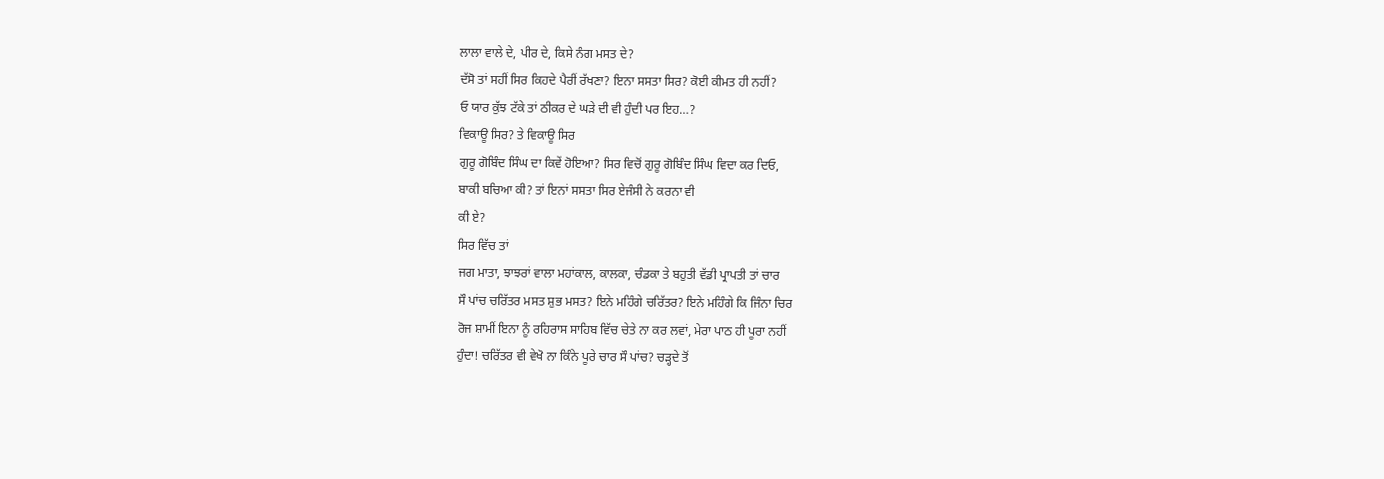ਲਾਲਾ ਵਾਲੇ ਦੇ, ਪੀਰ ਦੇ, ਕਿਸੇ ਨੰਗ ਮਸਤ ਦੇ?
ਦੱਸੋ ਤਾਂ ਸਹੀਂ ਸਿਰ ਕਿਹਦੇ ਪੈਰੀਂ ਰੱਖਣਾ? ਇਨਾ ਸਸਤਾ ਸਿਰ? ਕੋਈ ਕੀਮਤ ਹੀ ਨਹੀਂ?
ਓ ਯਾਰ ਕੁੱਝ ਟੱਕੇ ਤਾਂ ਠੀਕਰ ਦੇ ਘੜੇ ਦੀ ਵੀ ਹੁੰਦੀ ਪਰ ਇਹ…?
ਵਿਕਾਊ ਸਿਰ? ਤੇ ਵਿਕਾਊ ਸਿਰ
ਗੁਰੂ ਗੋਬਿੰਦ ਸਿੰਘ ਦਾ ਕਿਵੇਂ ਹੋਇਆ? ਸਿਰ ਵਿਚੋਂ ਗੁਰੂ ਗੋਬਿੰਦ ਸਿੰਘ ਵਿਦਾ ਕਰ ਦਿਓ,
ਬਾਕੀ ਬਚਿਆ ਕੀ? ਤਾਂ ਇਨਾਂ ਸਸਤਾ ਸਿਰ ਏਜੰਸੀ ਨੇ ਕਰਨਾ ਵੀ
ਕੀ ਏ?
ਸਿਰ ਵਿੱਚ ਤਾਂ
ਜਗ ਮਾਤਾ, ਝਾਝਰਾਂ ਵਾਲਾ ਮਹਾਂਕਾਲ, ਕਾਲਕਾ, ਚੰਡਕਾ ਤੇ ਬਹੁਤੀ ਵੱਡੀ ਪ੍ਰਾਪਤੀ ਤਾਂ ਚਾਰ
ਸੌ ਪਾਂਚ ਚਰਿੱਤਰ ਮਸਤ ਸ਼ੁਭ ਮਸਤ? ਇਨੇ ਮਹਿੰਗੇ ਚਰਿੱਤਰ? ਇਨੇ ਮਹਿੰਗੇ ਕਿ ਜਿੰਨਾ ਚਿਰ
ਰੋਜ ਸ਼ਾਮੀਂ ਇਨਾ ਨੂੰ ਰਹਿਰਾਸ ਸਾਹਿਬ ਵਿੱਚ ਚੇਤੇ ਨਾ ਕਰ ਲਵਾਂ, ਮੇਰਾ ਪਾਠ ਹੀ ਪੂਰਾ ਨਹੀਂ
ਹੁੰਦਾ! ਚਰਿੱਤਰ ਵੀ ਵੇਖੋ ਨਾ ਕਿੰਨੇ ਪੂਰੇ ਚਾਰ ਸੌ ਪਾਂਚ? ਚੜ੍ਹਦੇ ਤੋਂ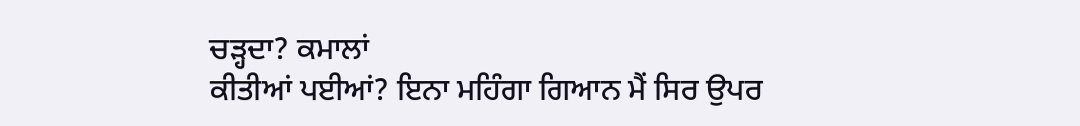ਚੜ੍ਹਦਾ? ਕਮਾਲਾਂ
ਕੀਤੀਆਂ ਪਈਆਂ? ਇਨਾ ਮਹਿੰਗਾ ਗਿਆਨ ਮੈਂ ਸਿਰ ਉਪਰ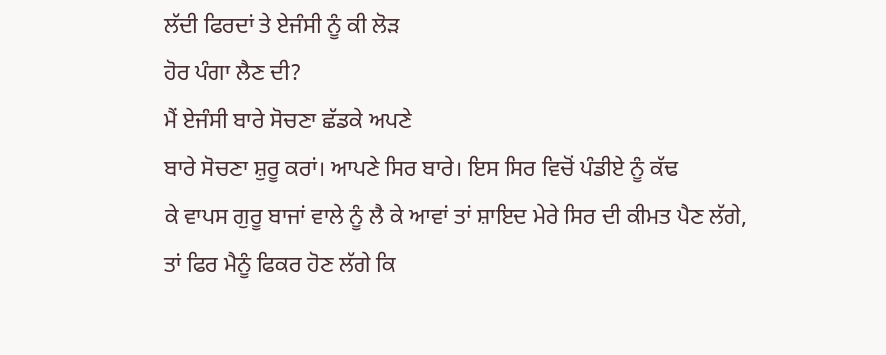ਲੱਦੀ ਫਿਰਦਾਂ ਤੇ ਏਜੰਸੀ ਨੂੰ ਕੀ ਲੋੜ
ਹੋਰ ਪੰਗਾ ਲੈਣ ਦੀ?
ਮੈਂ ਏਜੰਸੀ ਬਾਰੇ ਸੋਚਣਾ ਛੱਡਕੇ ਅਪਣੇ
ਬਾਰੇ ਸੋਚਣਾ ਸ਼ੁਰੂ ਕਰਾਂ। ਆਪਣੇ ਸਿਰ ਬਾਰੇ। ਇਸ ਸਿਰ ਵਿਚੋਂ ਪੰਡੀਏ ਨੂੰ ਕੱਢ
ਕੇ ਵਾਪਸ ਗੁਰੂ ਬਾਜਾਂ ਵਾਲੇ ਨੂੰ ਲੈ ਕੇ ਆਵਾਂ ਤਾਂ ਸ਼ਾਇਦ ਮੇਰੇ ਸਿਰ ਦੀ ਕੀਮਤ ਪੈਣ ਲੱਗੇ,
ਤਾਂ ਫਿਰ ਮੈਨੂੰ ਫਿਕਰ ਹੋਣ ਲੱਗੇ ਕਿ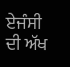ਏਜੰਸੀ ਦੀ ਅੱਖ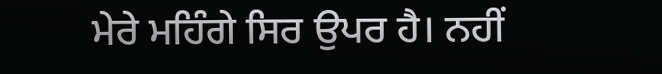ਮੇਰੇ ਮਹਿੰਗੇ ਸਿਰ ਉਪਰ ਹੈ। ਨਹੀਂ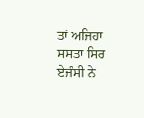ਤਾਂ ਅਜਿਹਾ ਸਸਤਾ ਸਿਰ ਏਜੰਸੀ ਨੇ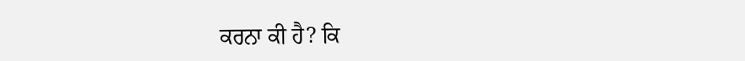ਕਰਨਾ ਕੀ ਹੈ? ਕਿ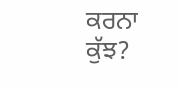ਕਰਨਾ
ਕੁੱਝ?